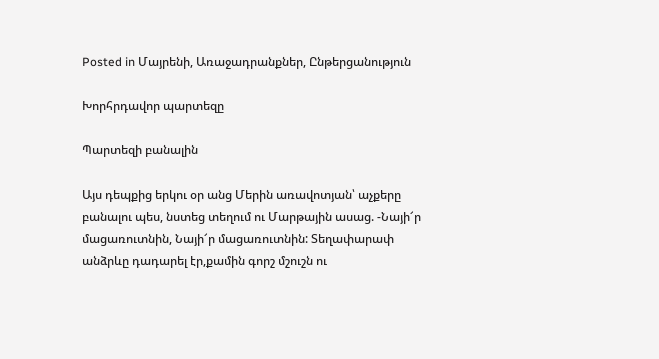Posted in Մայրենի, Առաջադրանքներ, Ընթերցանություն

Խորհրդավոր պարտեզը

Պարտեզի բանալին

Այս դեպքից երկու օր անց Մերին առավոտյան՝ աչքերը բանալու պես, նստեց տեղում ու Մարթային ասաց. -Նայի՜ր մացառուտնին, Նայի՜ր մացառուտնին: Տեղափարափ անձրևը դադարել էր,քամին գորշ մշուշն ու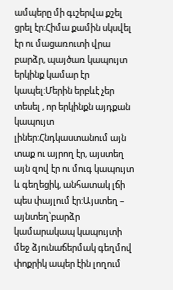ամպերը մի գւշերվա քշել ցրել էր:Հիմա քամին սկսվել էր ու մացառուտի վրա բարձր, պայծառ կապույտ երկինք կամար էր կապել:Մերին երբևէ չեր տեսել , որ երկինքն այդքան կապույտ լիներ:Հնդկաստանում այն տաք ու այրող էր, այստեղ այն զով էր ու մուգ կապույտ և գեղեցիկ, անհատակ լճի պես փայլում էր:Այստեղ – այնտեղ՝բարձր կամարակապ կապույտի մեջ ձյունաճերմակ գեղմով փոքրիկ ապեր էին լողում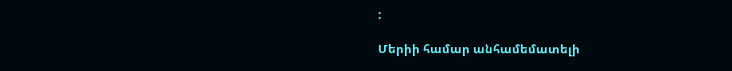:

Մերիի համար անհամեմատելի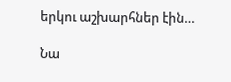երկու աշխարհներ էին…

Նա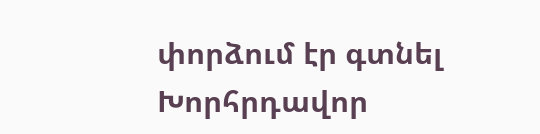փորձում էր գտնել Խորհրդավոր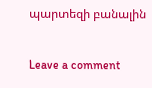պարտեզի բանալին

Leave a comment